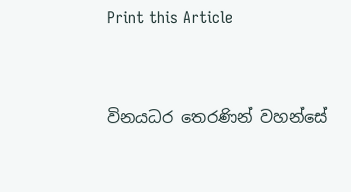Print this Article


විනයධර තෙරණින් වහන්සේ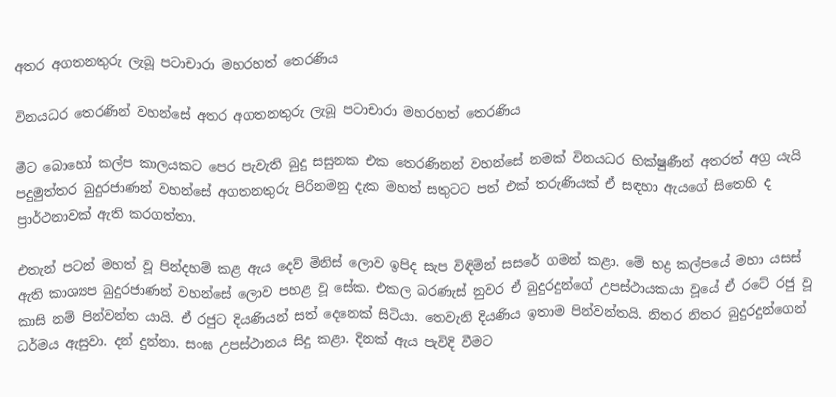අතර අගතනතුරු ලැබූ පටාචාරා මහරහත් තෙරණිය

විනයධර තෙරණින් වහන්සේ අතර අගතනතුරු ලැබූ පටාචාරා මහරහත් තෙරණිය

මීට බොහෝ කල්ප කාලයකට පෙර පැවැති බුදු සසුනක එක තෙරණිනන් වහන්සේ නමක් විනයධර භික්ෂුණීන් අතරත් අග්‍ර යැයි පදුමුත්තර බුදුරජාණන් වහන්සේ අගතනතුරු පිරිනමනු දැක මහත් සතුටට පත් එක් තරුණියක් ඒ සඳහා ඇයගේ සිතෙහි ද ප්‍රාර්ථනාවක් ඇති කරගත්තා.

එතැන් පටන් මහත් වූ පින්දහම් කළ ඇය දෙව් මිනිස් ලොව ඉපිද සැප විඳිමින් සසරේ ගමන් කළා. මේ භද්‍ර කල්පයේ මහා යසස් ඇති කාශ්‍යප බුදුරජාණන් වහන්සේ ලොව පහළ වූ සේක. එකල බරණැස් නුවර ඒ බුදුරදුන්ගේ උපස්ථායකයා වූයේ ඒ රටේ රජු වූ කාසි නම් පින්වන්ත යායි. ඒ රජුට දියණියන් සත් දෙනෙක් සිටියා. තෙවැනි දියණිය ඉතාම පින්වන්තයි. නිතර නිතර බුදුරදුන්ගෙන් ධර්මය ඇසුවා. දන් දුන්නා. සංඝ උපස්ථානය සිදු කළා. දිනක් ඇය පැවිදි වීමට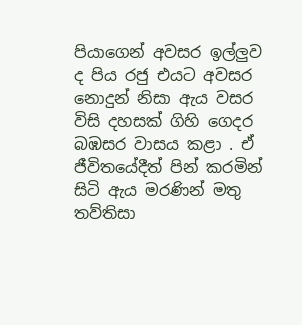පියාගෙන් අවසර ඉල්ලුව ද පිය රජු එයට අවසර නොදුන් නිසා ඇය වසර විසි දහසක් ගිහි ගෙදර බඹසර වාසය කළා . ඒ ජීවිතයේදීත් පින් කරමින් සිටි ඇය මරණින් මතු තව්තිසා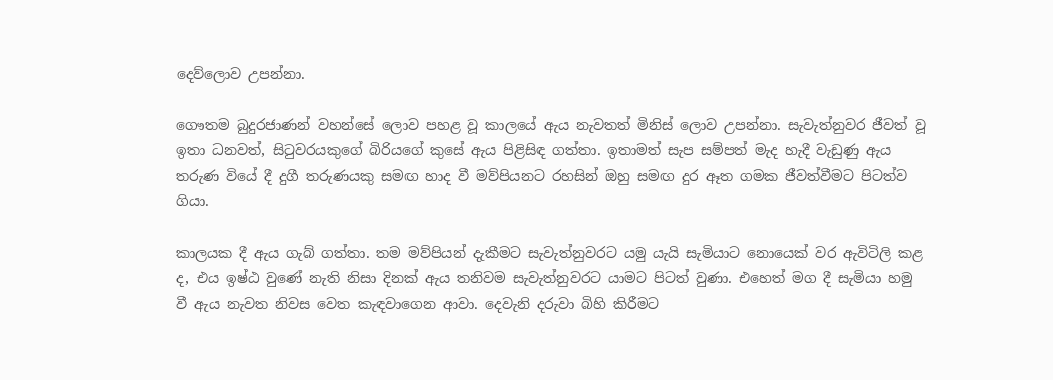දෙව්ලොව උපන්නා.

ගෞතම බුදුරජාණන් වහන්සේ ලොව පහළ වූ කාලයේ ඇය නැවතත් මිනිස් ලොව උපන්නා. සැවැත්නුවර ජීවත් වූ ඉතා ධනවත්, සිටුවරයකුගේ බිරියගේ කුසේ ඇය පිළිසිඳ ගත්තා. ඉතාමත් සැප සම්පත් මැද හැදී වැඩුණු ඇය තරුණ වියේ දී දුගී තරුණයකු සමඟ හාද වී මව්පියනට රහසින් ඔහු සමඟ දුර ඈත ගමක ජීවත්වීමට පිටත්ව ගියා.

කාලයක දී ඇය ගැබ් ගත්තා. තම මව්පියන් දැකීමට සැවැත්නුවරට යමු යැයි සැමියාට නොයෙක් වර ඇවිටිලි කළ ද, එය ඉෂ්ඨ වුණේ නැති නිසා දිනක් ඇය තනිවම සැවැත්නුවරට යාමට පිටත් වුණා. එහෙත් මග දී සැමියා හමු වී ඇය නැවත නිවස වෙත කැඳවාගෙන ආවා. දෙවැනි දරුවා බිහි කිරීමට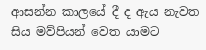ආසන්න කාලයේ දී ද ඇය නැවත සිය මව්පියන් වෙත යාමට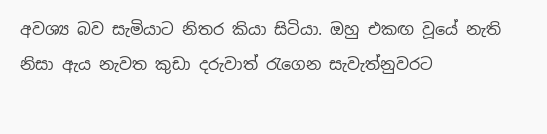අවශ්‍ය බව සැමියාට නිතර කියා සිටියා. ඔහු එකඟ වූයේ නැති නිසා ඇය නැවත කුඩා දරුවාත් රැගෙන සැවැත්නුවරට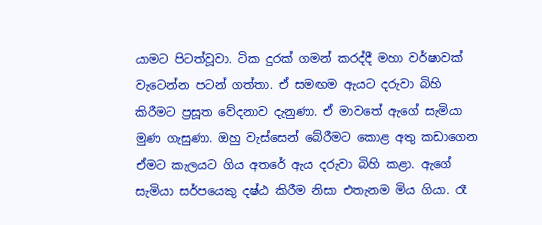යාමට පිටත්වූවා. ටික දුරක් ගමන් කරද්දී මහා වර්ෂාවක් වැටෙන්න පටන් ගත්තා. ඒ සමඟම ඇයට දරුවා බිහි කිරීමට ප්‍රසූත වේදනාව දැනුණා. ඒ මාවතේ ඇගේ සැමියා මුණ ගැසුණා. ඔහු වැස්සෙන් බේරීමට කොළ අතු කඩාගෙන ඒමට කැලයට ගිය අතරේ ඇය දරුවා බිහි කළා. ඇගේ සැමියා සර්පයෙකු දෂ්ඨ කිරීම නිසා එතැනම මිය ගියා. රෑ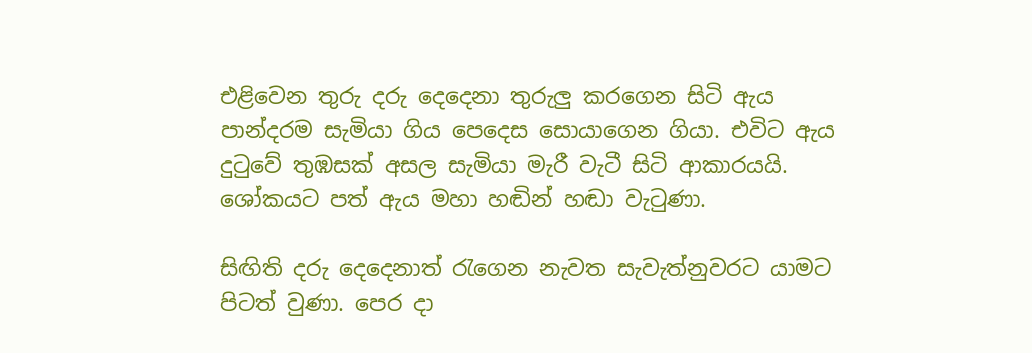එළිවෙන තුරු දරු දෙදෙනා තුරුලු කරගෙන සිටි ඇය පාන්දරම සැමියා ගිය පෙදෙස සොයාගෙන ගියා. එවිට ඇය දුටුවේ තුඹසක් අසල සැමියා මැරී වැටී සිටි ආකාරයයි. ශෝකයට පත් ඇය මහා හඬින් හඬා වැටුණා.

සිඟිති දරු දෙදෙනාත් රැගෙන නැවත සැවැත්නුවරට යාමට පිටත් වුණා. පෙර දා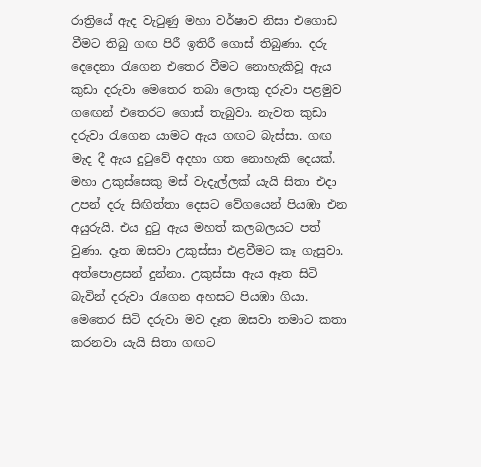රාත්‍රියේ ඇද වැටුණු මහා වර්ෂාව නිසා එගොඩ වීමට තිබු ගඟ පිරී ඉතිරී ගොස් තිබුණා. දරු දෙදෙනා රැගෙන එතෙර වීමට නොහැකිවූ ඇය කුඩා දරුවා මෙතෙර තබා ලොකු දරුවා පළමුව ගඟෙන් එතෙරට ගොස් තැබුවා. නැවත කුඩා දරුවා රැගෙන යාමට ඇය ගඟට බැස්සා. ගඟ මැද දී ඇය දුටුවේ අදහා ගත නොහැකි දෙයක්. මහා උකුස්සෙකු මස් වැදැල්ලක් යැයි සිතා එදා උපන් දරු සිඟිත්තා දෙසට වේගයෙන් පියඹා එන අයුරුයි. එය දුටු ඇය මහත් කලබලයට පත් වුණා. දෑත ඔසවා උකුස්සා එළවීමට කෑ ගැසුවා. අත්පොළසන් දුන්නා. උකුස්සා ඇය ඈත සිටි බැවින් දරුවා රැගෙන අහසට පියඹා ගියා. මෙතෙර සිටි දරුවා මව දෑත ඔසවා තමාට කතා කරනවා යැයි සිතා ගඟට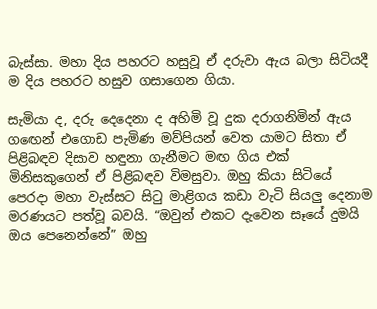බැස්සා. මහා දිය පහරට හසුවූ ඒ දරුවා ඇය බලා සිටියදී ම දිය පහරට හසුව ගසාගෙන ගියා.

සැමියා ද, දරු දෙදෙනා ද අහිමි වූ දුක දරාගනිමින් ඇය ගඟෙන් එගොඩ පැමිණ මව්පියන් වෙත යාමට සිතා ඒ පිළිබඳව දිසාව හඳුනා ගැනීමට මඟ ගිය එක් මිනිසකුගෙන් ඒ පිළිබඳව විමසුවා. ඔහු කියා සිටියේ පෙරදා මහා වැස්සට සිටු මාළිගය කඩා වැටි සියලු දෙනාම මරණයට පත්වූ බවයි. “ඔවුන් එකට දැවෙන සෑයේ දුමයි ඔය පෙනෙන්නේ” ඔහු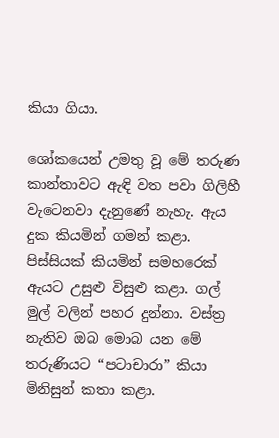කියා ගියා.

ශෝකයෙන් උමතු වූ මේ තරුණ කාන්තාවට ඇඳි වත පවා ගිලිහී වැටෙනවා දැනුණේ නැහැ. ඇය දුක කියමින් ගමන් කළා. පිස්සියක් කියමින් සමහරෙක් ඇයට උසුළු විසුළු කළා. ගල් මුල් වලින් පහර දුන්නා. වස්ත්‍ර නැතිව ඔබ මොබ යන මේ තරුණියට “පටාචාරා” කියා මිනිසුන් කතා කළා.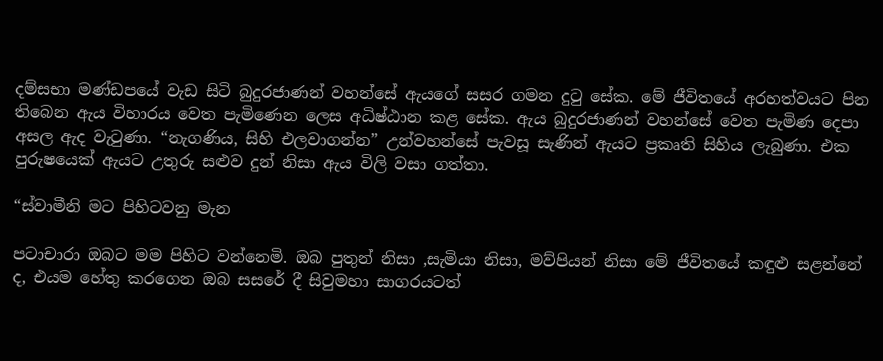දම්සභා මණ්ඩපයේ වැඩ සිටි බුදුරජාණන් වහන්සේ ඇයගේ සසර ගමන දුටු සේක. මේ ජීවිතයේ අරහත්වයට පින තිබෙන ඇය විහාරය වෙත පැමිණෙන ලෙස අධිෂ්ඨාන කළ සේක. ඇය බුදුරජාණන් වහන්සේ වෙත පැමිණ දෙපා අසල ඇද වැටුණා. “නැගණිය, සිහි එලවාගන්න” උන්වහන්සේ පැවසූ සැණින් ඇයට ප්‍රකෘති සිහිය ලැබුණා. එක පුරුෂයෙක් ඇයට උතුරු සළුව දුන් නිසා ඇය විලි වසා ගත්තා.

“ස්වාමීනි මට පිහිටවනු මැන

පටාචාරා ඔබට මම පිහිට වන්නෙමි. ඔබ පුතුන් නිසා ,සැමියා නිසා, මව්පියන් නිසා මේ ජීවිතයේ කඳුළු සළන්නේ ද, එයම හේතු කරගෙන ඔබ සසරේ දී සිවුමහා සාගරයටත්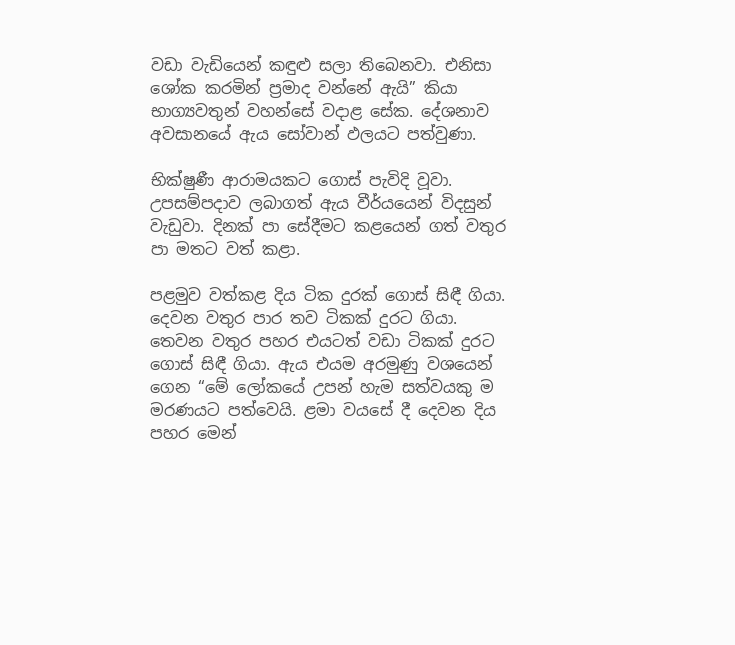වඩා වැඩියෙන් කඳුළු සලා තිබෙනවා. එනිසා ශෝක කරමින් ප්‍රමාද වන්නේ ඇයි” කියා භාග්‍යවතුන් වහන්සේ වදාළ සේක. දේශනාව අවසානයේ ඇය සෝවාන් ඵලයට පත්වුණා.

භික්ෂුණී ආරාමයකට ගොස් පැවිදි වූවා. උපසම්පදාව ලබාගත් ඇය වීර්යයෙන් විදසුන් වැඩුවා. දිනක් පා සේදීමට කළයෙන් ගත් වතුර පා මතට වත් කළා.

පළමුව වත්කළ දිය ටික දුරක් ගොස් සිඳී ගියා. දෙවන වතුර පාර තව ටිකක් දුරට ගියා. තෙවන වතුර පහර එයටත් වඩා ටිකක් දුරට ගොස් සිඳී ගියා. ඇය එයම අරමුණු වශයෙන් ගෙන “මේ ලෝකයේ උපන් හැම සත්වයකු ම මරණයට පත්වෙයි. ළමා වයසේ දී දෙවන දිය පහර මෙන්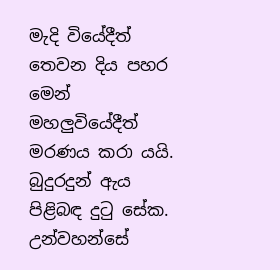මැදි වියේදීත් තෙවන දිය පහර මෙන් මහලුවියේදීත් මරණය කරා යයි. බුදුරදුන් ඇය පිළිබඳ දුටු සේක. උන්වහන්සේ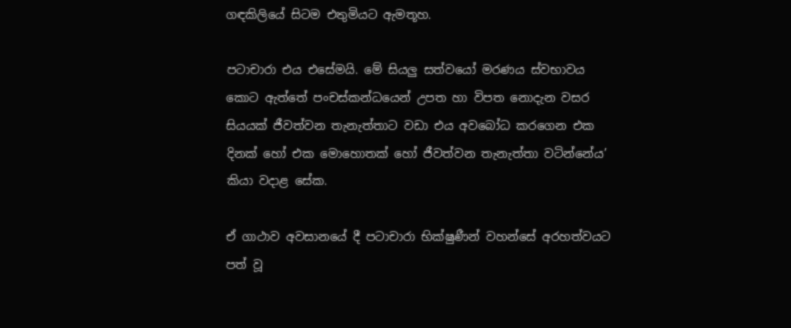ගඳකිලියේ සිටම එතුමියට ඇමතූහ.

පටාචාරා එය එසේමයි. මේ සියලු සත්වයෝ මරණය ස්වභාවය කොට ඇත්තේ පංචස්කන්ධයෙන් උපත හා විපත නොදැන වසර සියයක් ජීවත්වන තැනැත්තාට වඩා එය අවබෝධ කරගෙන එක දිනක් හෝ එක මොහොතක් හෝ ජීවත්වන තැනැත්තා වටින්නේය’ කියා වදාළ සේක.

ඒ ගාථාව අවසානයේ දී පටාචාරා භික්ෂුණීන් වහන්සේ අරහත්වයට පත් වූ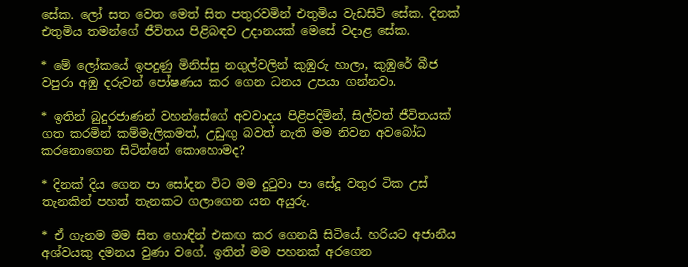සේක. ලෝ සත වෙත මෙත් සිත පතුරවමින් එතුමිය වැඩසිටි සේක. දිනක් එතුමිය තමන්ගේ ජීවිතය පිළිබඳව උදානයක් මෙසේ වදාළ සේක.

* මේ ලෝකයේ ඉපදුණු මිනිස්සු නගුල්වලින් කුඹුරු හාලා, කුඹුරේ බීජ වපුරා අඹු දරුවන් පෝෂණය කර ගෙන ධනය උපයා ගන්නවා.

* ඉතින් බුදුරජාණන් වහන්සේගේ අවවාදය පිළිපදිමින්, සිල්වත් ජීවිතයක් ගත කරමින් කම්මැලිකමත්, උඩුඟු බවත් නැති මම නිවන අවබෝධ කරනොගෙන සිටින්නේ කොහොමද?

* දිනක් දිය ගෙන පා සෝදන විට මම දුටුවා පා සේදූ වතුර ටික උස් තැනකින් පහත් තැනකට ගලාගෙන යන අයුරු.

* ඒ ගැනම මම සිත හොඳින් එකඟ කර ගෙනයි සිටියේ. හරියට අජානීය අශ්වයකු දමනය වුණා වගේ. ඉතින් මම පහනක් අරගෙන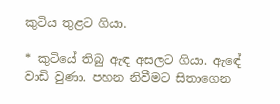කුටිය තුළට ගියා.

* කුටියේ තිබු ඇඳ අසලට ගියා. ඇඳේ වාඩි වුණා. පහන නිවීමට සිතාගෙන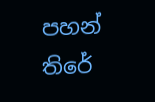පහන් තිරේ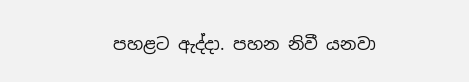පහළට ඇද්දා. පහන නිවී යනවා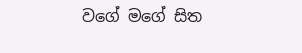වගේ මගේ සිත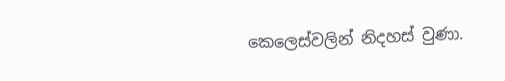කෙලෙස්වලින් නිදහස් වුණා.